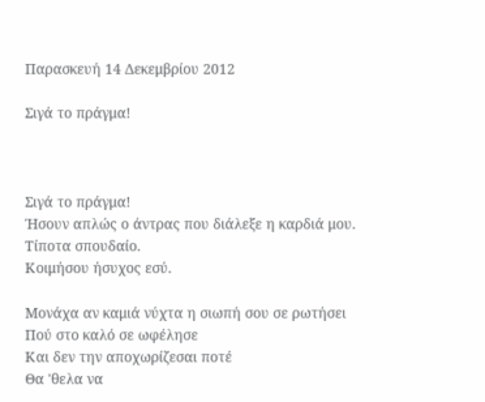Παρασκευή 14 Δεκεμβρίου 2012

Σιγά το πράγμα!



Σιγά το πράγμα!
Ήσουν απλώς ο άντρας που διάλεξε η καρδιά μου.
Τίποτα σπουδαίο.
Κοιμήσου ήσυχος εσύ.

Μονάχα αν καμιά νύχτα η σιωπή σου σε ρωτήσει
Πού στο καλό σε ωφέλησε
Και δεν την αποχωρίζεσαι ποτέ
Θα 'θελα να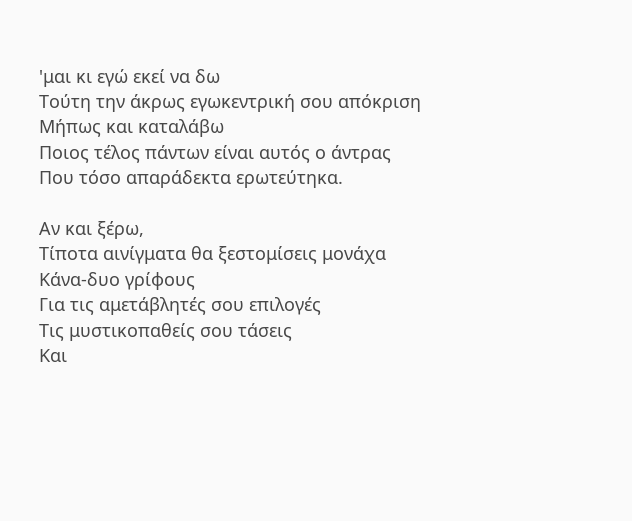'μαι κι εγώ εκεί να δω
Τούτη την άκρως εγωκεντρική σου απόκριση
Μήπως και καταλάβω
Ποιος τέλος πάντων είναι αυτός ο άντρας
Που τόσο απαράδεκτα ερωτεύτηκα.

Αν και ξέρω,
Τίποτα αινίγματα θα ξεστομίσεις μονάχα
Κάνα-δυο γρίφους
Για τις αμετάβλητές σου επιλογές
Τις μυστικοπαθείς σου τάσεις
Και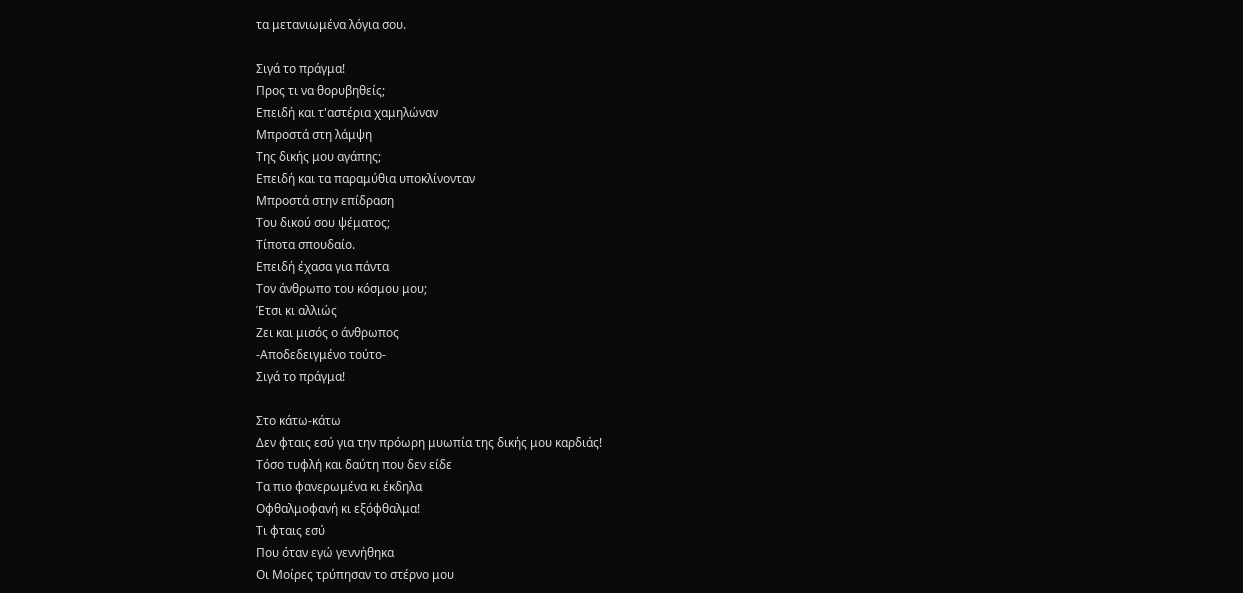τα μετανιωμένα λόγια σου.

Σιγά το πράγμα!
Προς τι να θορυβηθείς;
Επειδή και τ'αστέρια χαμηλώναν
Μπροστά στη λάμψη
Της δικής μου αγάπης;
Επειδή και τα παραμύθια υποκλίνονταν
Μπροστά στην επίδραση
Του δικού σου ψέματος;
Τίποτα σπουδαίο.
Επειδή έχασα για πάντα
Τον άνθρωπο του κόσμου μου;
Έτσι κι αλλιώς
Ζει και μισός ο άνθρωπος
-Αποδεδειγμένο τούτο-
Σιγά το πράγμα!

Στο κάτω-κάτω
Δεν φταις εσύ για την πρόωρη μυωπία της δικής μου καρδιάς!
Τόσο τυφλή και δαύτη που δεν είδε
Τα πιο φανερωμένα κι έκδηλα
Οφθαλμοφανή κι εξόφθαλμα!
Τι φταις εσύ
Που όταν εγώ γεννήθηκα
Οι Μοίρες τρύπησαν το στέρνο μου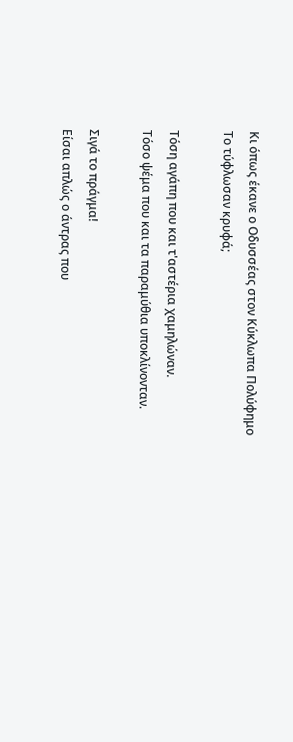Κι όπως έκανε ο Οδυσσέας στον Κύκλωπα Πολύφημο
Το τύφλωσαν κρυφά;

Τόση αγάπη που και τ'αστέρια χαμηλώναν.
Τόσο ψέμα που και τα παραμύθια υποκλίνονταν.

Σιγά το πράγμα!
Είσαι απλώς ο άντρας που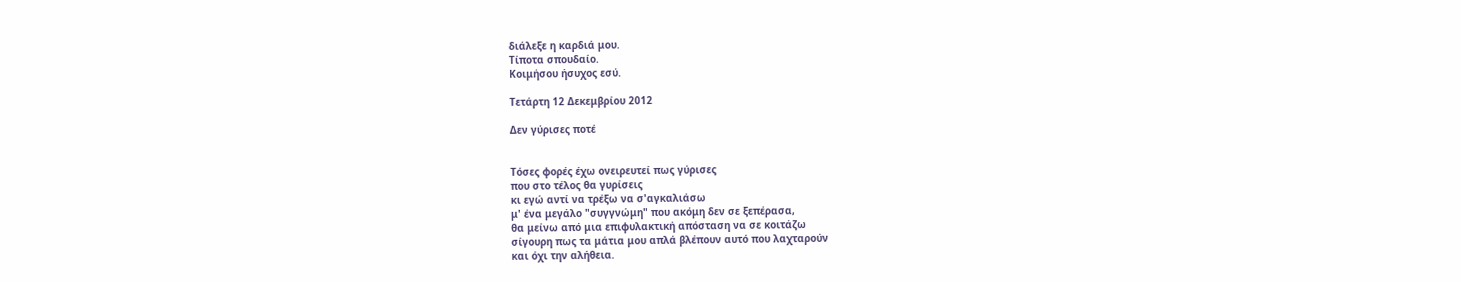διάλεξε η καρδιά μου.
Τίποτα σπουδαίο.
Κοιμήσου ήσυχος εσύ.

Τετάρτη 12 Δεκεμβρίου 2012

Δεν γύρισες ποτέ


Τόσες φορές έχω ονειρευτεί πως γύρισες
που στο τέλος θα γυρίσεις
κι εγώ αντί να τρέξω να σ'αγκαλιάσω
μ' ένα μεγάλο "συγγνώμη" που ακόμη δεν σε ξεπέρασα,
θα μείνω από μια επιφυλακτική απόσταση να σε κοιτάζω
σίγουρη πως τα μάτια μου απλά βλέπουν αυτό που λαχταρούν
και όχι την αλήθεια.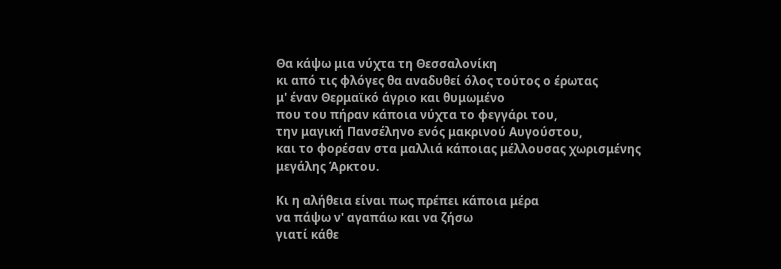Θα κάψω μια νύχτα τη Θεσσαλονίκη
κι από τις φλόγες θα αναδυθεί όλος τούτος ο έρωτας
μ' έναν Θερμαϊκό άγριο και θυμωμένο
που του πήραν κάποια νύχτα το φεγγάρι του,
την μαγική Πανσέληνο ενός μακρινού Αυγούστου,
και το φορέσαν στα μαλλιά κάποιας μέλλουσας χωρισμένης
μεγάλης Άρκτου.

Κι η αλήθεια είναι πως πρέπει κάποια μέρα
να πάψω ν' αγαπάω και να ζήσω
γιατί κάθε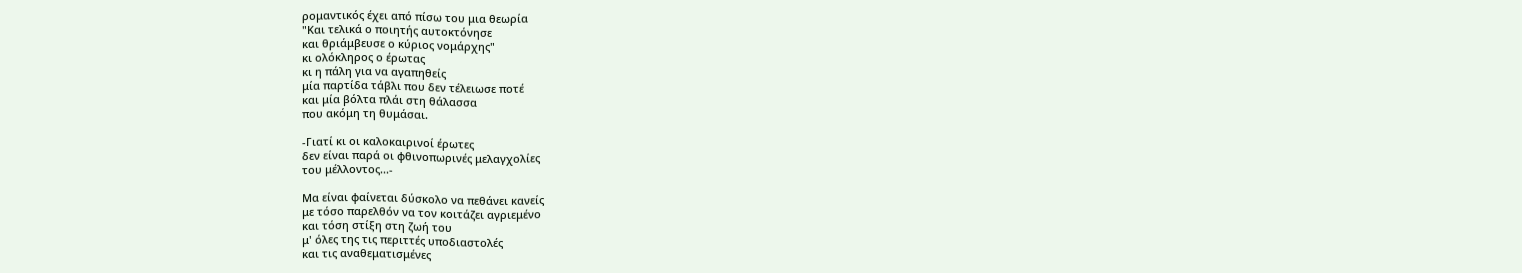ρομαντικός έχει από πίσω του μια θεωρία
"Και τελικά ο ποιητής αυτοκτόνησε
και θριάμβευσε ο κύριος νομάρχης"
κι ολόκληρος ο έρωτας
κι η πάλη για να αγαπηθείς
μία παρτίδα τάβλι που δεν τέλειωσε ποτέ
και μία βόλτα πλάι στη θάλασσα
που ακόμη τη θυμάσαι.

-Γιατί κι οι καλοκαιρινοί έρωτες
δεν είναι παρά οι φθινοπωρινές μελαγχολίες
του μέλλοντος...-

Μα είναι φαίνεται δύσκολο να πεθάνει κανείς
με τόσο παρελθόν να τον κοιτάζει αγριεμένο
και τόση στίξη στη ζωή του
μ' όλες της τις περιττές υποδιαστολές
και τις αναθεματισμένες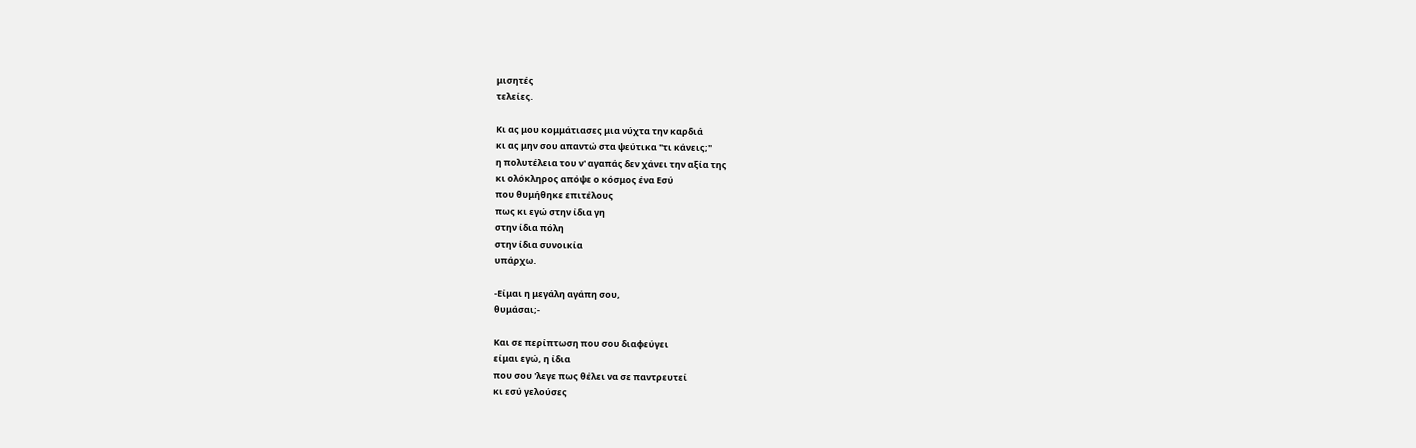μισητές
τελείες.

Κι ας μου κομμάτιασες μια νύχτα την καρδιά
κι ας μην σου απαντώ στα ψεύτικα "τι κάνεις;"
η πολυτέλεια του ν' αγαπάς δεν χάνει την αξία της
κι ολόκληρος απόψε ο κόσμος ένα Εσύ
που θυμήθηκε επιτέλους
πως κι εγώ στην ίδια γη
στην ίδια πόλη
στην ίδια συνοικία
υπάρχω.

-Είμαι η μεγάλη αγάπη σου,
θυμάσαι;-

Και σε περίπτωση που σου διαφεύγει
είμαι εγώ, η ίδια
που σου 'λεγε πως θέλει να σε παντρευτεί
κι εσύ γελούσες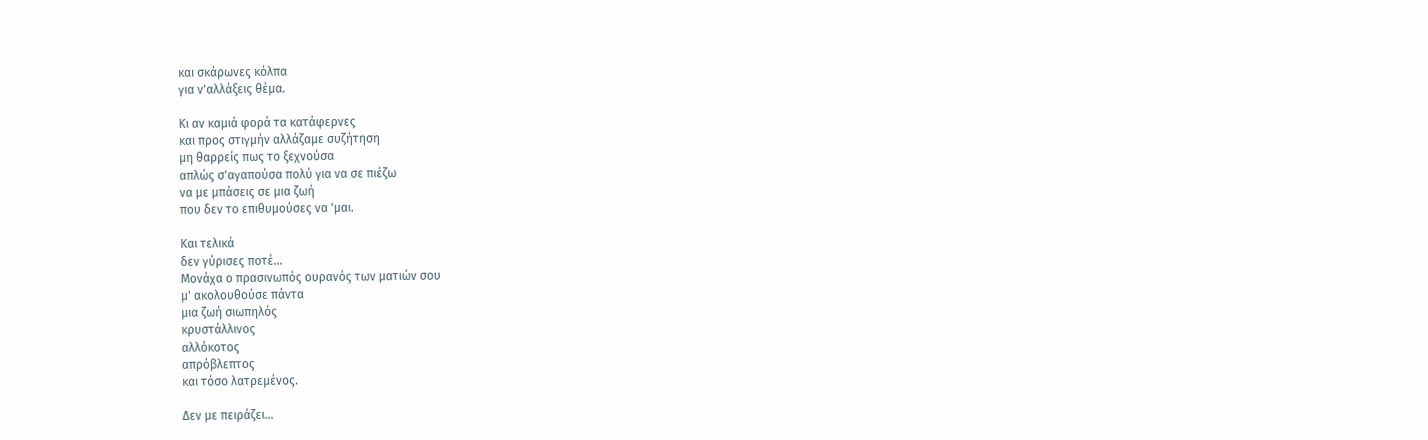και σκάρωνες κόλπα
για ν'αλλάξεις θέμα.

Κι αν καμιά φορά τα κατάφερνες
και προς στιγμήν αλλάζαμε συζήτηση
μη θαρρείς πως το ξεχνούσα
απλώς σ'αγαπούσα πολύ για να σε πιέζω
να με μπάσεις σε μια ζωή
που δεν το επιθυμούσες να 'μαι.

Και τελικά
δεν γύρισες ποτέ...
Μονάχα ο πρασινωπός ουρανός των ματιών σου
μ' ακολουθούσε πάντα
μια ζωή σιωπηλός
κρυστάλλινος
αλλόκοτος
απρόβλεπτος
και τόσο λατρεμένος.

Δεν με πειράζει...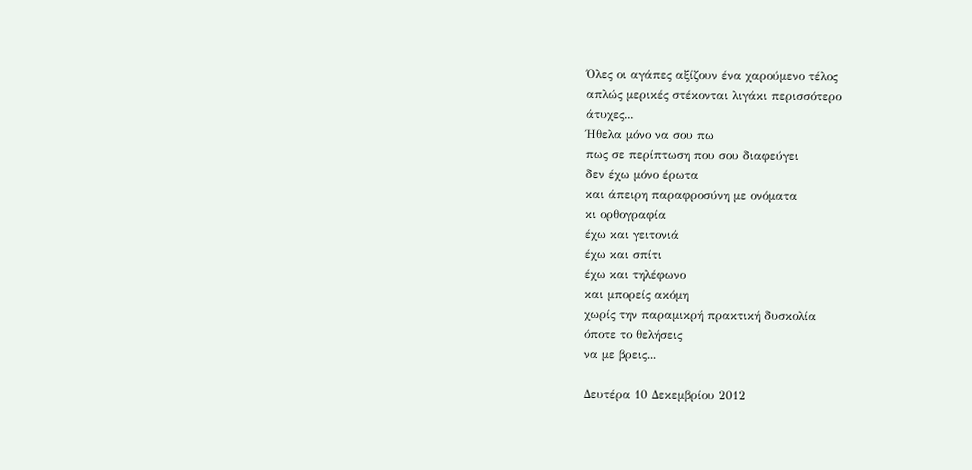Όλες οι αγάπες αξίζουν ένα χαρούμενο τέλος
απλώς μερικές στέκονται λιγάκι περισσότερο
άτυχες...
Ήθελα μόνο να σου πω
πως σε περίπτωση που σου διαφεύγει
δεν έχω μόνο έρωτα
και άπειρη παραφροσύνη με ονόματα
κι ορθογραφία
έχω και γειτονιά
έχω και σπίτι
έχω και τηλέφωνο
και μπορείς ακόμη
χωρίς την παραμικρή πρακτική δυσκολία
όποτε το θελήσεις
να με βρεις...

Δευτέρα 10 Δεκεμβρίου 2012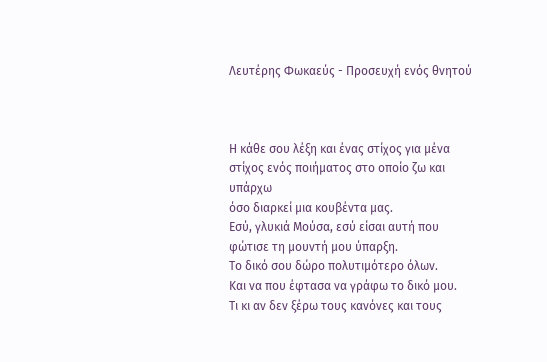Λευτέρης Φωκαεύς - Προσευχή ενός θνητού



Η κάθε σου λέξη και ένας στίχος για μένα
στίχος ενός ποιήματος στο οποίο ζω και υπάρχω
όσο διαρκεί μια κουβέντα μας.
Εσύ, γλυκιά Μούσα, εσύ είσαι αυτή που φώτισε τη μουντή μου ύπαρξη.
Το δικό σου δώρο πολυτιμότερο όλων.
Και να που έφτασα να γράφω το δικό μου.
Τι κι αν δεν ξέρω τους κανόνες και τους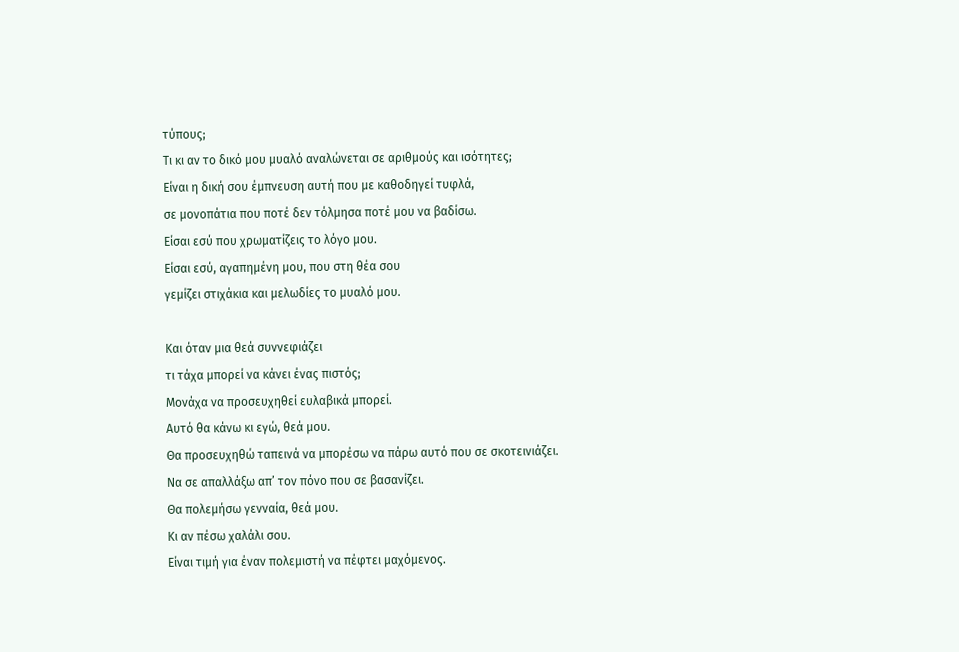τύπους;
Τι κι αν το δικό μου μυαλό αναλώνεται σε αριθμούς και ισότητες;
Είναι η δική σου έμπνευση αυτή που με καθοδηγεί τυφλά,
σε μονοπάτια που ποτέ δεν τόλμησα ποτέ μου να βαδίσω.
Είσαι εσύ που χρωματίζεις το λόγο μου.
Είσαι εσύ, αγαπημένη μου, που στη θέα σου
γεμίζει στιχάκια και μελωδίες το μυαλό μου.

Και όταν μια θεά συννεφιάζει
τι τάχα μπορεί να κάνει ένας πιστός;
Μονάχα να προσευχηθεί ευλαβικά μπορεί.
Αυτό θα κάνω κι εγώ, θεά μου.
Θα προσευχηθώ ταπεινά να μπορέσω να πάρω αυτό που σε σκοτεινιάζει.
Να σε απαλλάξω απ’ τον πόνο που σε βασανίζει.
Θα πολεμήσω γενναία, θεά μου.
Κι αν πέσω χαλάλι σου.
Είναι τιμή για έναν πολεμιστή να πέφτει μαχόμενος.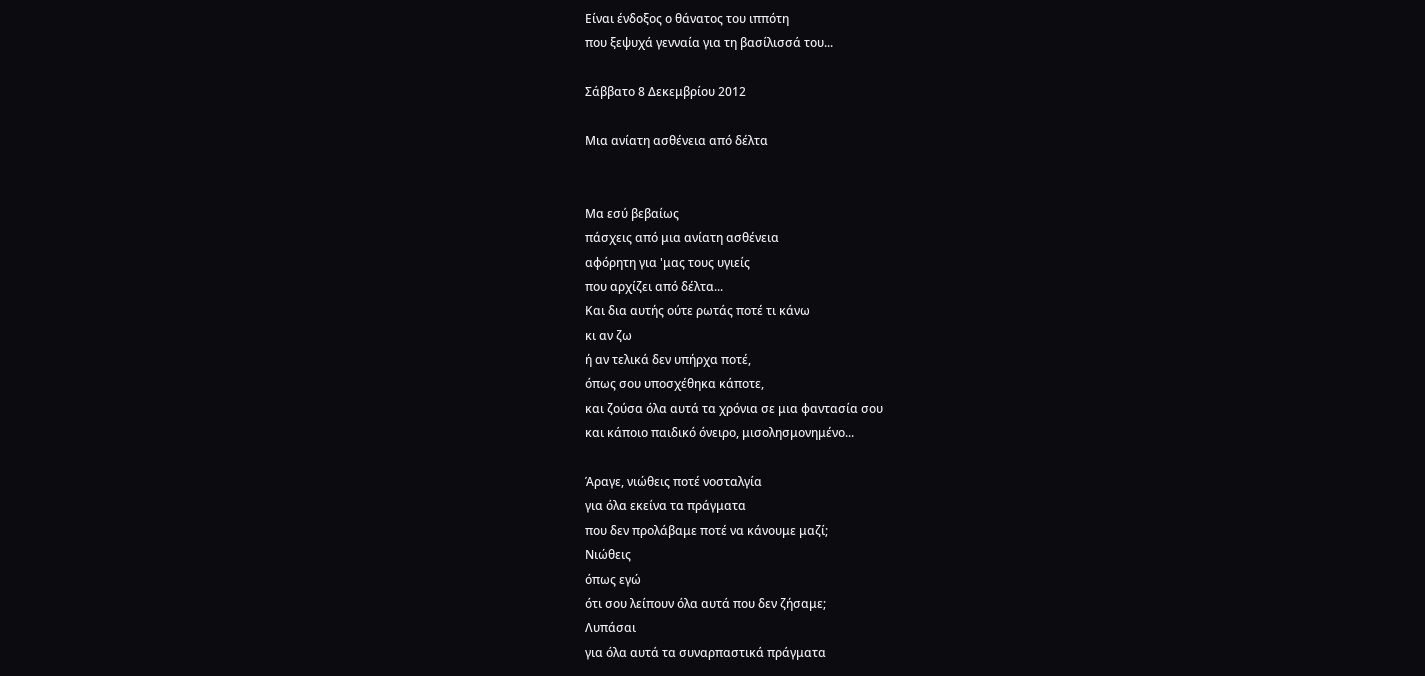Είναι ένδοξος ο θάνατος του ιππότη
που ξεψυχά γενναία για τη βασίλισσά του...

Σάββατο 8 Δεκεμβρίου 2012

Μια ανίατη ασθένεια από δέλτα


Μα εσύ βεβαίως
πάσχεις από μια ανίατη ασθένεια
αφόρητη για 'μας τους υγιείς
που αρχίζει από δέλτα...
Και δια αυτής ούτε ρωτάς ποτέ τι κάνω
κι αν ζω
ή αν τελικά δεν υπήρχα ποτέ,
όπως σου υποσχέθηκα κάποτε,
και ζούσα όλα αυτά τα χρόνια σε μια φαντασία σου
και κάποιο παιδικό όνειρο, μισολησμονημένο...

Άραγε, νιώθεις ποτέ νοσταλγία
για όλα εκείνα τα πράγματα
που δεν προλάβαμε ποτέ να κάνουμε μαζί;
Νιώθεις
όπως εγώ
ότι σου λείπουν όλα αυτά που δεν ζήσαμε;
Λυπάσαι
για όλα αυτά τα συναρπαστικά πράγματα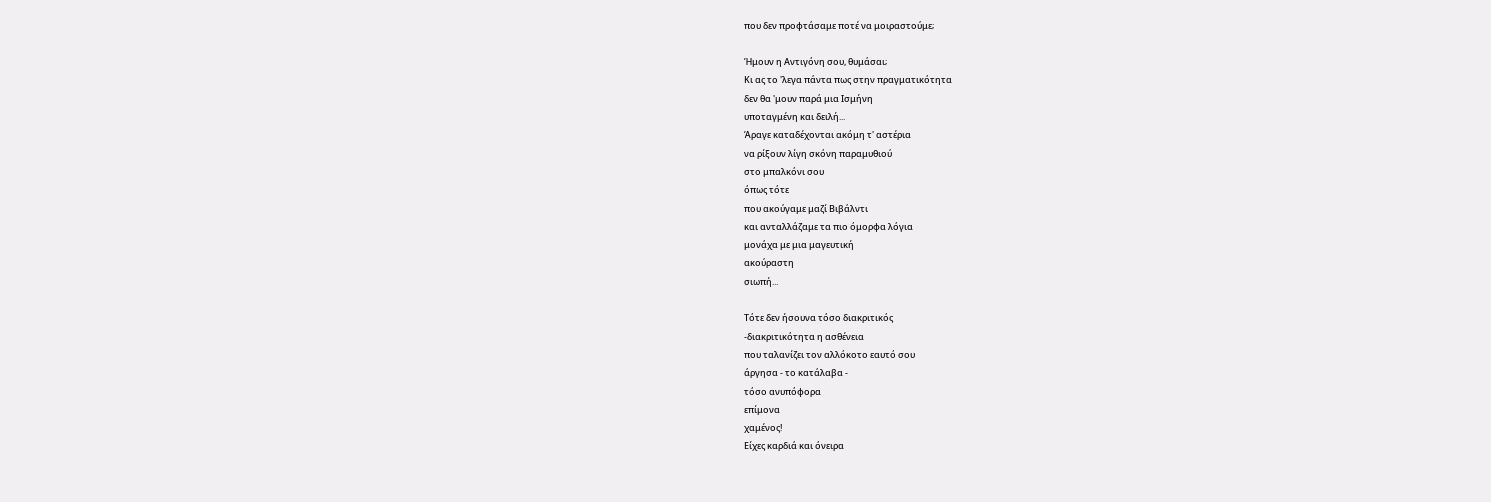που δεν προφτάσαμε ποτέ να μοιραστούμε;

Ήμουν η Αντιγόνη σου, θυμάσαι;
Κι ας το 'λεγα πάντα πως στην πραγματικότητα
δεν θα 'μουν παρά μια Ισμήνη
υποταγμένη και δειλή...
Άραγε καταδέχονται ακόμη τ' αστέρια
να ρίξουν λίγη σκόνη παραμυθιού
στο μπαλκόνι σου
όπως τότε
που ακούγαμε μαζί Βιβάλντι
και ανταλλάζαμε τα πιο όμορφα λόγια
μονάχα με μια μαγευτική
ακούραστη
σιωπή...

Τότε δεν ήσουνα τόσο διακριτικός
-διακριτικότητα η ασθένεια
που ταλανίζει τον αλλόκοτο εαυτό σου
άργησα - το κατάλαβα -
τόσο ανυπόφορα
επίμονα
χαμένος!
Είχες καρδιά και όνειρα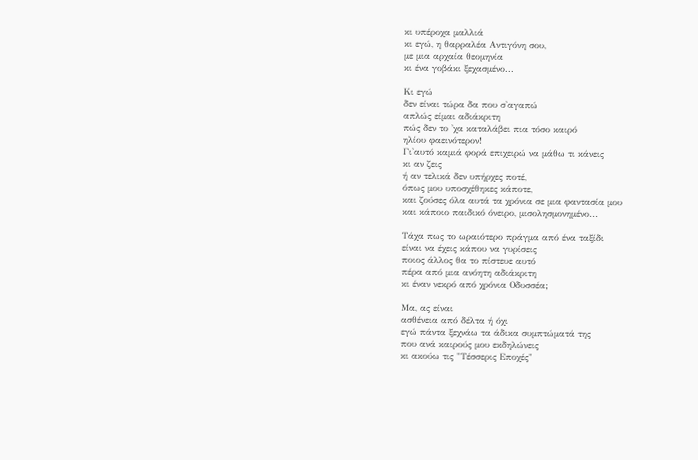κι υπέροχα μαλλιά
κι εγώ, η θαρραλέα Αντιγόνη σου,
με μια αρχαία θεομηνία
κι ένα γοβάκι ξεχασμένο...

Κι εγώ
δεν είναι τώρα δα που σ'αγαπώ
απλώς είμαι αδιάκριτη
πώς δεν το 'χα καταλάβει πια τόσο καιρό
ηλίου φαεινότερον!
Γι'αυτό καμιά φορά επιχειρώ να μάθω τι κάνεις
κι αν ζεις
ή αν τελικά δεν υπήρχες ποτέ,
όπως μου υποσχέθηκες κάποτε,
και ζούσες όλα αυτά τα χρόνια σε μια φαντασία μου
και κάποιο παιδικό όνειρο, μισολησμονημένο...

Τάχα πως το ωραιότερο πράγμα από ένα ταξίδι
είναι να έχεις κάπου να γυρίσεις
ποιος άλλος θα το πίστευε αυτό
πέρα από μια ανόητη αδιάκριτη
κι έναν νεκρό από χρόνια Οδυσσέα;

Μα, ας είναι
ασθένεια από δέλτα ή όχι
εγώ πάντα ξεχνάω τα άδικα συμπτώματά της
που ανά καιρούς μου εκδηλώνεις
κι ακούω τις "Τέσσερις Εποχές"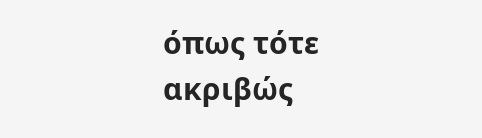όπως τότε
ακριβώς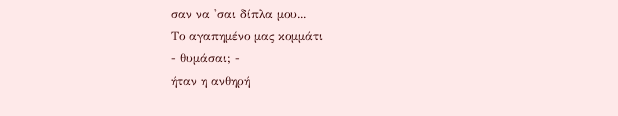σαν να 'σαι δίπλα μου...
Το αγαπημένο μας κομμάτι
- θυμάσαι; -
ήταν η ανθηρή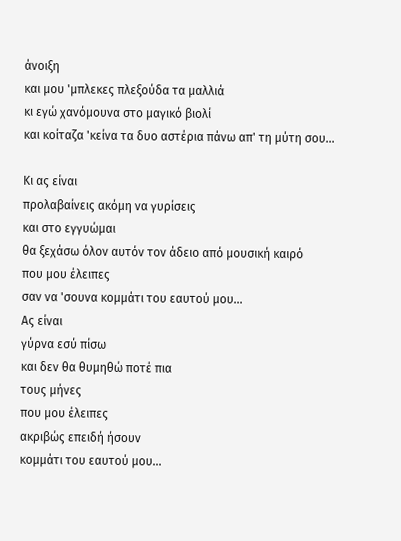άνοιξη
και μου 'μπλεκες πλεξούδα τα μαλλιά
κι εγώ χανόμουνα στο μαγικό βιολί
και κοίταζα 'κείνα τα δυο αστέρια πάνω απ' τη μύτη σου...

Κι ας είναι
προλαβαίνεις ακόμη να γυρίσεις
και στο εγγυώμαι
θα ξεχάσω όλον αυτόν τον άδειο από μουσική καιρό
που μου έλειπες
σαν να 'σουνα κομμάτι του εαυτού μου...
Ας είναι
γύρνα εσύ πίσω
και δεν θα θυμηθώ ποτέ πια
τους μήνες
που μου έλειπες
ακριβώς επειδή ήσουν
κομμάτι του εαυτού μου...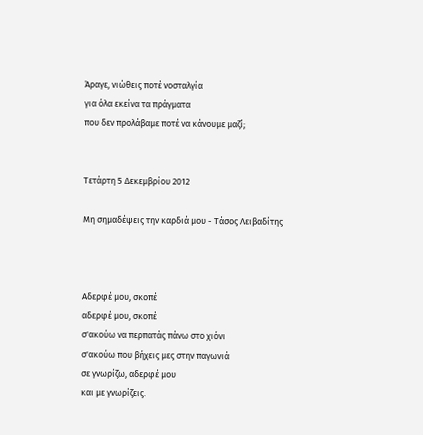Άραγε, νιώθεις ποτέ νοσταλγία
για όλα εκείνα τα πράγματα
που δεν προλάβαμε ποτέ να κάνουμε μαζί;


Τετάρτη 5 Δεκεμβρίου 2012

Μη σημαδέψεις την καρδιά μου - Τάσος Λειβαδίτης



Αδερφέ μου, σκοπέ
αδερφέ μου, σκοπέ
σ'ακούω να περπατάς πάνω στο χιόνι
σ'ακούω που βήχεις μες στην παγωνιά
σε γνωρίζω, αδερφέ μου
και με γνωρίζεις.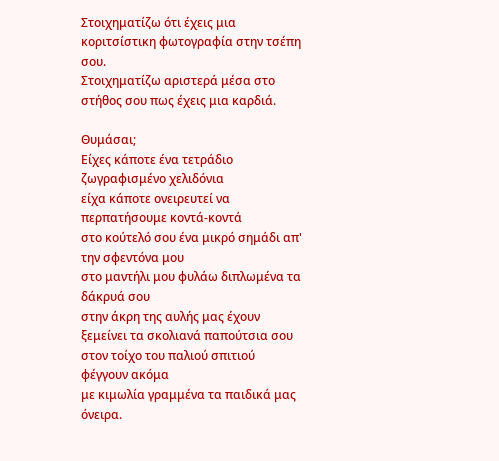Στοιχηματίζω ότι έχεις μια κοριτσίστικη φωτογραφία στην τσέπη σου.
Στοιχηματίζω αριστερά μέσα στο στήθος σου πως έχεις μια καρδιά.

Θυμάσαι;
Είχες κάποτε ένα τετράδιο ζωγραφισμένο χελιδόνια
είχα κάποτε ονειρευτεί να περπατήσουμε κοντά-κοντά
στο κούτελό σου ένα μικρό σημάδι απ' την σφεντόνα μου
στο μαντήλι μου φυλάω διπλωμένα τα δάκρυά σου
στην άκρη της αυλής μας έχουν ξεμείνει τα σκολιανά παπούτσια σου
στον τοίχο του παλιού σπιτιού φέγγουν ακόμα
με κιμωλία γραμμένα τα παιδικά μας όνειρα.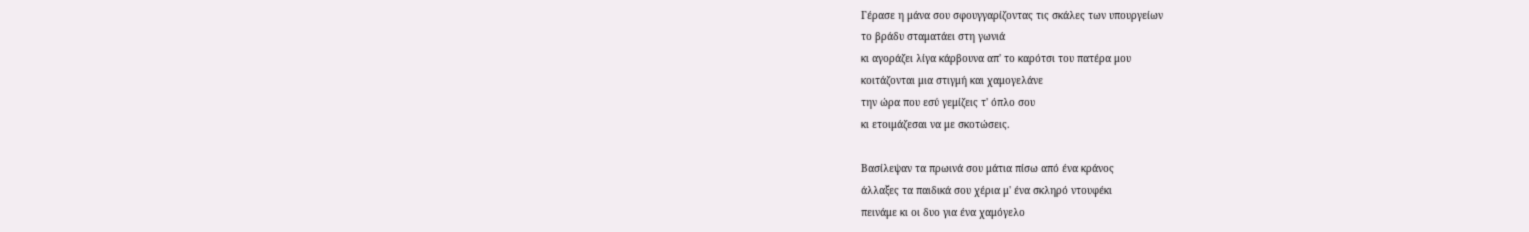Γέρασε η μάνα σου σφουγγαρίζοντας τις σκάλες των υπουργείων
το βράδυ σταματάει στη γωνιά
κι αγοράζει λίγα κάρβουνα απ' το καρότσι του πατέρα μου
κοιτάζονται μια στιγμή και χαμογελάνε
την ώρα που εσύ γεμίζεις τ' όπλο σου
κι ετοιμάζεσαι να με σκοτώσεις.

Βασίλεψαν τα πρωινά σου μάτια πίσω από ένα κράνος
άλλαξες τα παιδικά σου χέρια μ' ένα σκληρό ντουφέκι
πεινάμε κι οι δυο για ένα χαμόγελο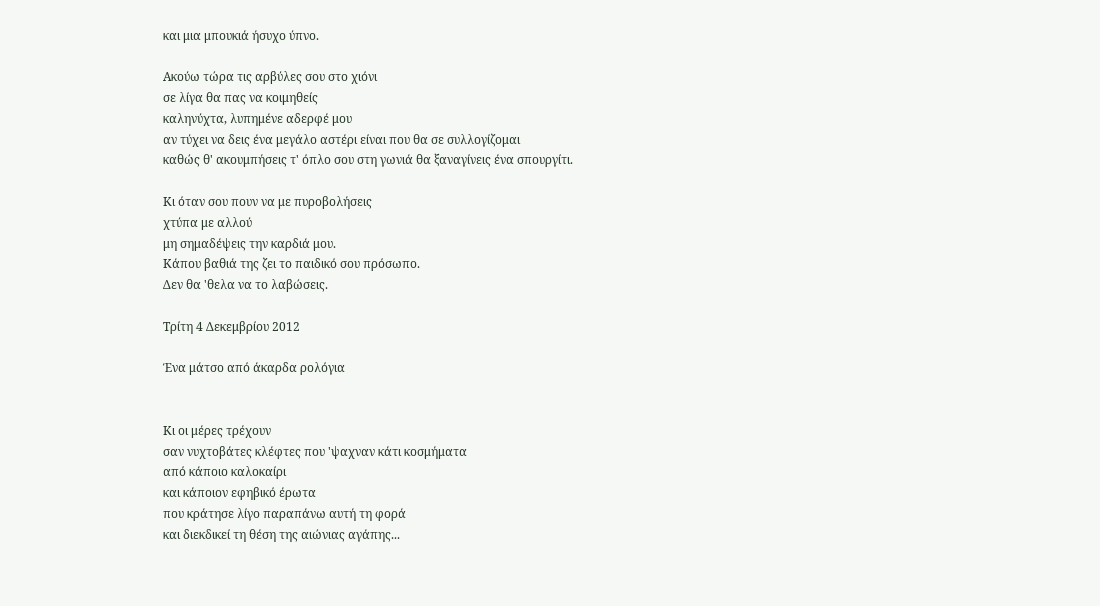και μια μπουκιά ήσυχο ύπνο.

Ακούω τώρα τις αρβύλες σου στο χιόνι
σε λίγα θα πας να κοιμηθείς
καληνύχτα, λυπημένε αδερφέ μου
αν τύχει να δεις ένα μεγάλο αστέρι είναι που θα σε συλλογίζομαι
καθώς θ' ακουμπήσεις τ' όπλο σου στη γωνιά θα ξαναγίνεις ένα σπουργίτι.

Κι όταν σου πουν να με πυροβολήσεις
χτύπα με αλλού
μη σημαδέψεις την καρδιά μου.
Κάπου βαθιά της ζει το παιδικό σου πρόσωπο.
Δεν θα 'θελα να το λαβώσεις.

Τρίτη 4 Δεκεμβρίου 2012

Ένα μάτσο από άκαρδα ρολόγια


Κι οι μέρες τρέχουν
σαν νυχτοβάτες κλέφτες που 'ψαχναν κάτι κοσμήματα
από κάποιο καλοκαίρι
και κάποιον εφηβικό έρωτα
που κράτησε λίγο παραπάνω αυτή τη φορά
και διεκδικεί τη θέση της αιώνιας αγάπης...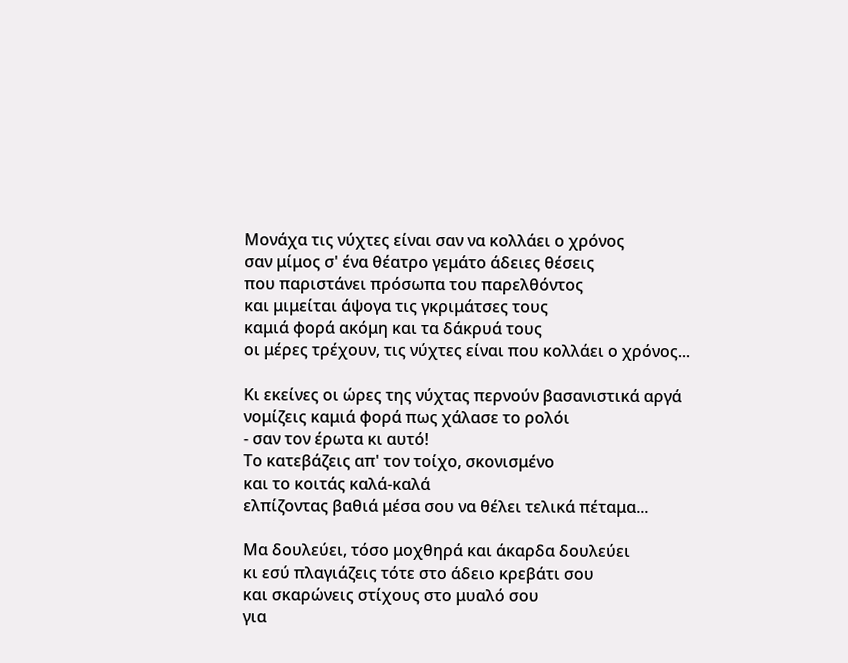Μονάχα τις νύχτες είναι σαν να κολλάει ο χρόνος
σαν μίμος σ' ένα θέατρο γεμάτο άδειες θέσεις
που παριστάνει πρόσωπα του παρελθόντος
και μιμείται άψογα τις γκριμάτσες τους
καμιά φορά ακόμη και τα δάκρυά τους
οι μέρες τρέχουν, τις νύχτες είναι που κολλάει ο χρόνος...

Κι εκείνες οι ώρες της νύχτας περνούν βασανιστικά αργά
νομίζεις καμιά φορά πως χάλασε το ρολόι
- σαν τον έρωτα κι αυτό!
Το κατεβάζεις απ' τον τοίχο, σκονισμένο
και το κοιτάς καλά-καλά
ελπίζοντας βαθιά μέσα σου να θέλει τελικά πέταμα...

Μα δουλεύει, τόσο μοχθηρά και άκαρδα δουλεύει
κι εσύ πλαγιάζεις τότε στο άδειο κρεβάτι σου
και σκαρώνεις στίχους στο μυαλό σου
για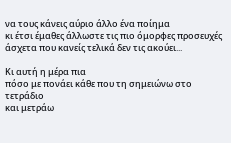να τους κάνεις αύριο άλλο ένα ποίημα
κι έτσι έμαθες άλλωστε τις πιο όμορφες προσευχές
άσχετα που κανείς τελικά δεν τις ακούει...

Κι αυτή η μέρα πια
πόσο με πονάει κάθε που τη σημειώνω στο τετράδιο
και μετράω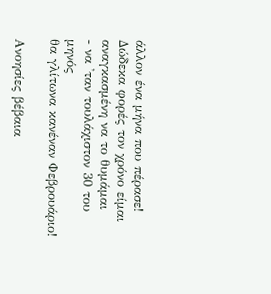άλλον ένα μήνα που πέρασε!
Δώδεκα φορές τον χρόνο είμαι αναγκασμένη να το θυμάμαι
- να 'ταν τουλάχιστον 30 του μηνός
θα γλίτωνα κανέναν Φεβρουάριο!

Ανοησίες βέβαια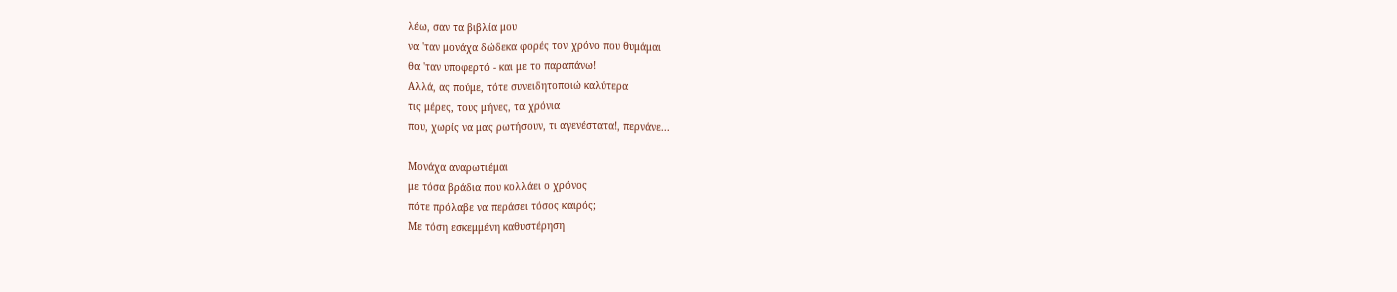λέω, σαν τα βιβλία μου
να 'ταν μονάχα δώδεκα φορές τον χρόνο που θυμάμαι
θα 'ταν υποφερτό - και με το παραπάνω!
Αλλά, ας πούμε, τότε συνειδητοποιώ καλύτερα
τις μέρες, τους μήνες, τα χρόνια
που, χωρίς να μας ρωτήσουν, τι αγενέστατα!, περνάνε...

Μονάχα αναρωτιέμαι
με τόσα βράδια που κολλάει ο χρόνος
πότε πρόλαβε να περάσει τόσος καιρός;
Με τόση εσκεμμένη καθυστέρηση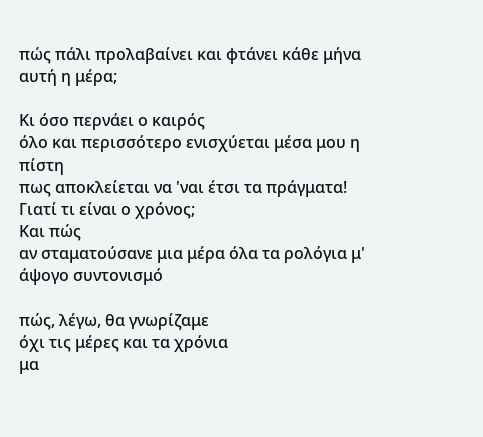πώς πάλι προλαβαίνει και φτάνει κάθε μήνα
αυτή η μέρα;

Κι όσο περνάει ο καιρός
όλο και περισσότερο ενισχύεται μέσα μου η πίστη
πως αποκλείεται να 'ναι έτσι τα πράγματα!
Γιατί τι είναι ο χρόνος;
Και πώς
αν σταματούσανε μια μέρα όλα τα ρολόγια μ' άψογο συντονισμό

πώς, λέγω, θα γνωρίζαμε
όχι τις μέρες και τα χρόνια
μα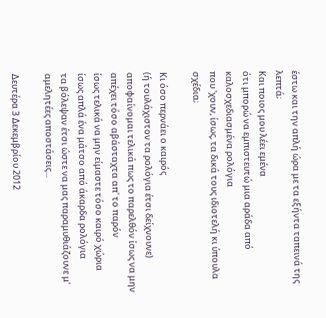έστω και την απλή ώρα με τα εξήντα ταπεινά της λεπτά;
Και ποιος μου λέει εμένα
ότι μπορώ να εμπιστευτώ μια αράδα από καλοσχεδιασμένα ρολόγια
που 'χουν, ίσως, τα δικά τους ιδιοτελή κι ύπουλα σχέδια;

Κι όσο περνάει ο καιρός
(ή τουλάχιστον τα ρολόγια έτσι δείχνουνε)
αποφαίνομαι τελικά πως το παρελθόν ίσως να μην απέχει τόσο αβάσταχτα απ' το παρόν
ίσως τελικά να μην είμαστε τόσο καιρό χώρια
ίσως απλά ένα μάτσο από άκαρδα ρολόγια
τα βόλεψαν έτσι ώστε να μας παραμυθιάζουνε μ' αμελητέες αποστάσεις...

Δευτέρα 3 Δεκεμβρίου 2012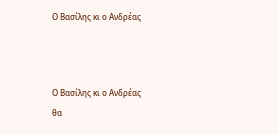Ο Βασίλης κι ο Ανδρέας



Ο Βασίλης κι ο Ανδρέας
θα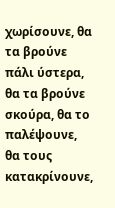χωρίσουνε, θα τα βρούνε πάλι ύστερα,
θα τα βρούνε σκούρα, θα το παλέψουνε,
θα τους κατακρίνουνε,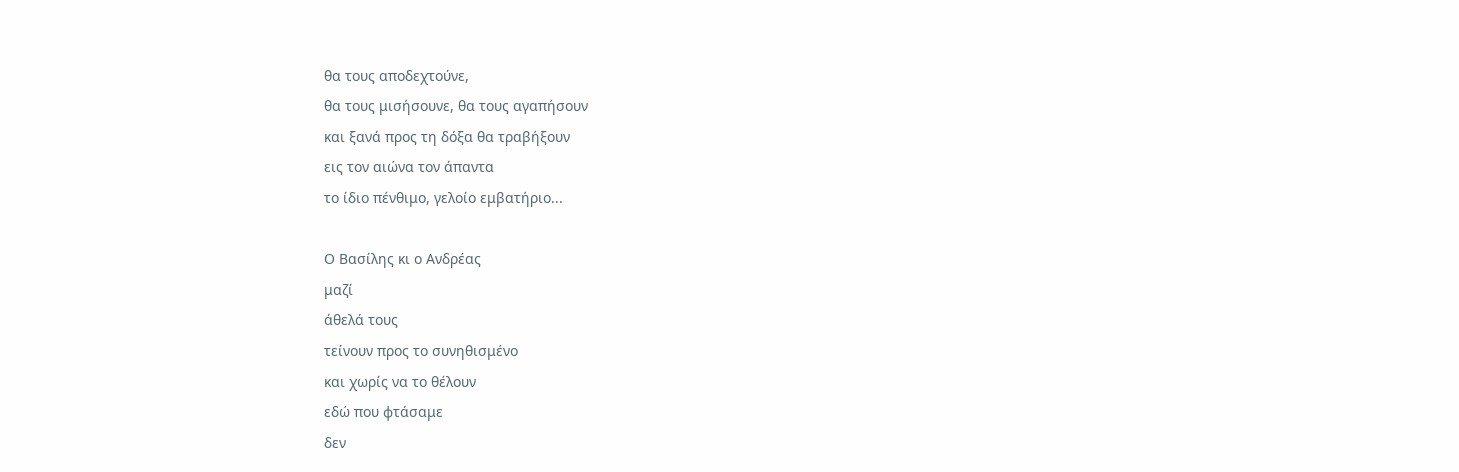θα τους αποδεχτούνε,
θα τους μισήσουνε, θα τους αγαπήσουν
και ξανά προς τη δόξα θα τραβήξουν
εις τον αιώνα τον άπαντα
το ίδιο πένθιμο, γελοίο εμβατήριο...

Ο Βασίλης κι ο Ανδρέας
μαζί
άθελά τους
τείνουν προς το συνηθισμένο
και χωρίς να το θέλουν
εδώ που φτάσαμε
δεν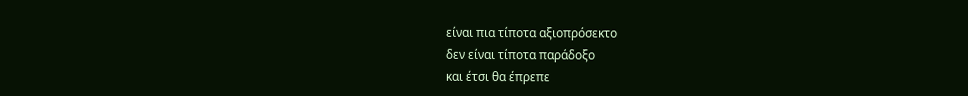είναι πια τίποτα αξιοπρόσεκτο
δεν είναι τίποτα παράδοξο
και έτσι θα έπρεπε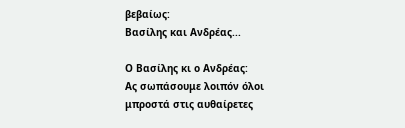βεβαίως:
Βασίλης και Ανδρέας...

Ο Βασίλης κι ο Ανδρέας:
Ας σωπάσουμε λοιπόν όλοι
μπροστά στις αυθαίρετες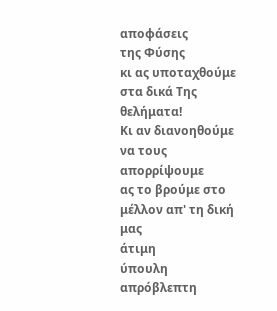αποφάσεις
της Φύσης
κι ας υποταχθούμε
στα δικά Της θελήματα!
Κι αν διανοηθούμε να τους απορρίψουμε
ας το βρούμε στο μέλλον απ' τη δική μας
άτιμη
ύπουλη
απρόβλεπτη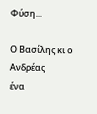Φύση...

Ο Βασίλης κι ο Ανδρέας
ένα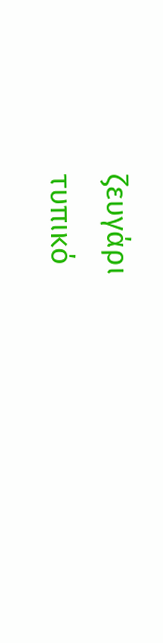ζευγάρι
τυπικό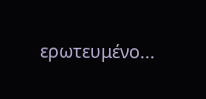ερωτευμένο...